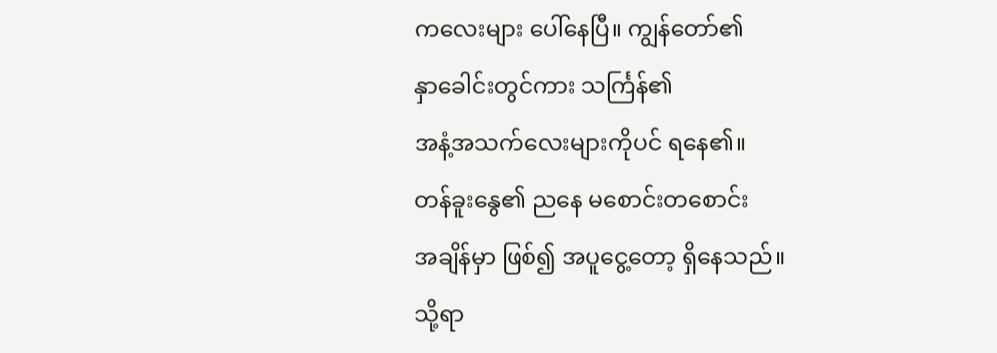ကလေးများ ပေါ်နေပြီ။ ကျွန်တော်၏
နှာခေါင်းတွင်ကား သင်္ကြန်၏
အနံ့အသက်လေးများကိုပင် ရနေ၏။
တန်ခူးနွေ၏ ညနေ မစောင်းတစောင်း
အချိန်မှာ ဖြစ်၍ အပူငွေ့တော့ ရှိနေသည်။
သို့ရာ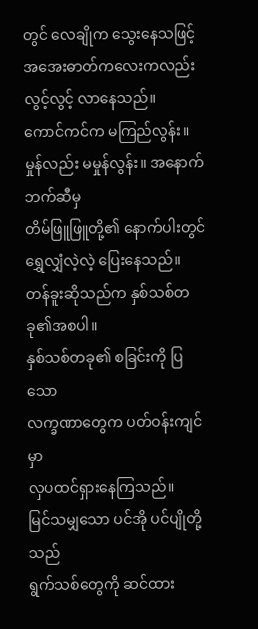တွင် လေချိုက သွေးနေသဖြင့်
အအေးဓာတ်ကလေးကလည်း
လွင့်လွင့် လာနေသည်။
ကောင်ကင်က မကြည်လွန်း။
မှုန်လည်း မမှုန်လွန်း။ အနောက်ဘက်ဆီမှ
တိမ်ဖြူဖြူတို့၏ နောက်ပါးတွင်
ရွှေလျှံလဲ့လဲ့ ပြေးနေသည်။
တန်ခူးဆိုသည်က နှစ်သစ်တခု၏အစပါ။
နှစ်သစ်တခု၏ စခြင်းကို ပြသော
လက္ခဏာတွေက ပတ်ဝန်းကျင်မှာ
လှပထင်ရှားနေကြသည်။
မြင်သမျှသော ပင်အို ပင်ပျိုတို့သည်
ရွက်သစ်တွေကို ဆင်ထား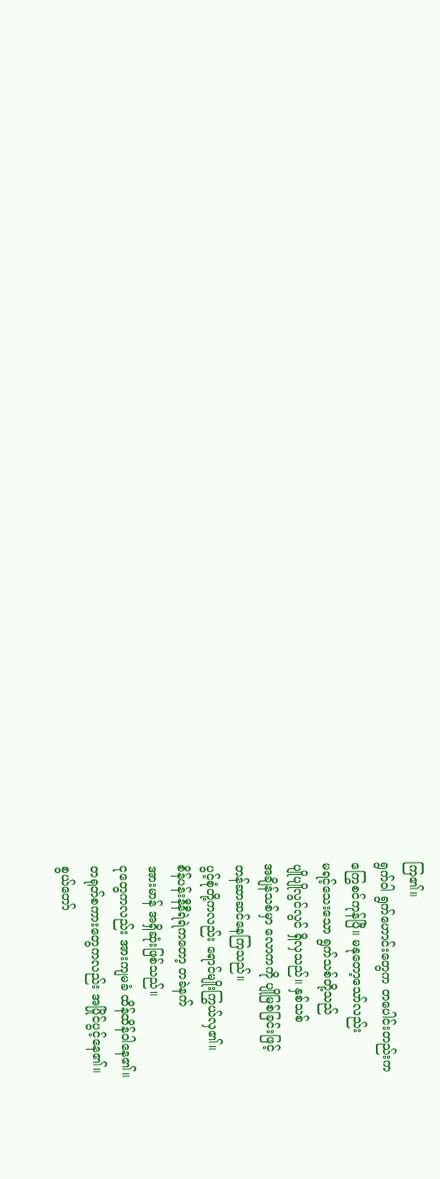ကြ၏။
ရွက်ဝါ ရွက်ဟောင်းတွေက တပေါင်းတည်းက
ကြွေစင်ကုန်ပြီ။ မနုတော့သော်လည်း
မရင့်သေးသော ရွက်သစ်တို့သည်
ပျိုပျိုလွင်လွင် ရှိလှသည်။ နှစ်သစ်
အချိန်သစ်မှာ လောကကို ပျိုမြစ်ခြင်းဖြင့်
တန်ဆာဆင်နေကြသည်။
ပွင့်စုံတို့ကလည်း ရောင်မျိုးကြွယ်လှ၏။
စိန်ပန်းနီနီရဲရဲကတော့ တခဲနက်
အားမာန် အရှိဆုံးဖြစ်သည်။
ငုတွေကလည်း အားကျမခံ ထိန်ထိန်ဝါနေ၏။
တရုတ်စကားတွေကလည်း အပြိုင်ပွင့်နေ၏။
စွယ်တော်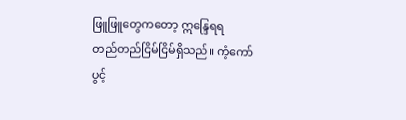ဖြူဖြူတွေကတော့ ဣန္ဒြေရရ
တည်တည်ငြိမ်ငြိမ်ရှိသည်။ ကံ့ကော်
ပွင့်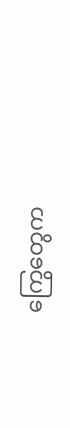ကြွေတွေက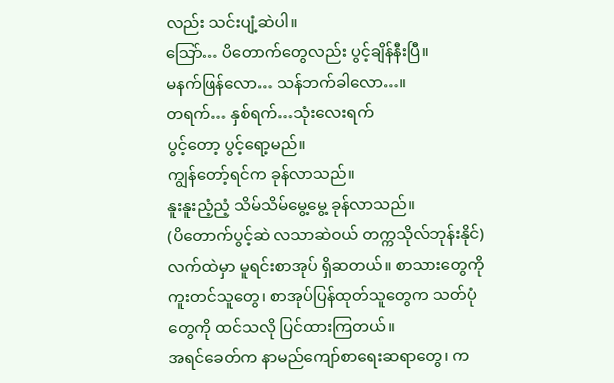လည်း သင်းပျံ့ဆဲပါ။
သြော်… ပိတောက်တွေလည်း ပွင့်ချိန်နီးပြီ။
မနက်ဖြန်လော… သန်ဘက်ခါလော…။
တရက်… နှစ်ရက်…သုံးလေးရက်
ပွင့်တော့ ပွင့်ရော့မည်။
ကျွန်တော့်ရင်က ခုန်လာသည်။
နူးနူးညံ့ညံ့ သိမ်သိမ်မွေ့မွေ့ ခုန်လာသည်။
(ပိတောက်ပွင့်ဆဲ လသာဆဲဝယ် တက္ကသိုလ်ဘုန်းနိုင်)လက်ထဲမှာ မူရင်းစာအုပ် ရှိဆတယ်။ စာသားတွေကို ကူးတင်သူတွေ၊ စာအုပ်ပြန်ထုတ်သူတွေက သတ်ပုံတွေကို ထင်သလို ပြင်ထားကြတယ်။
အရင်ခေတ်က နာမည်ကျော်စာရေးဆရာတွေ၊ က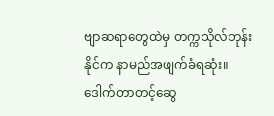ဗျာဆရာတွေထဲမှ တက္ကသိုလ်ဘုန်းနိုင်က နာမည်အဖျက်ခံရဆုံး။
ဒေါက်တာတင့်ဆွေ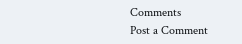Comments
Post a Comment